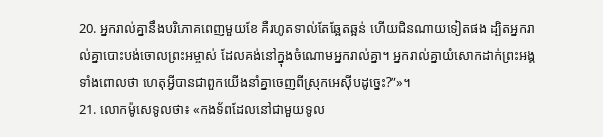20. អ្នករាល់គ្នានឹងបរិភោគពេញមួយខែ គឺរហូតទាល់តែឆ្អែតឆ្អន់ ហើយជិនណាយទៀតផង ដ្បិតអ្នករាល់គ្នាបោះបង់ចោលព្រះអម្ចាស់ ដែលគង់នៅក្នុងចំណោមអ្នករាល់គ្នា។ អ្នករាល់គ្នាយំសោកដាក់ព្រះអង្គ ទាំងពោលថា ហេតុអ្វីបានជាពួកយើងនាំគ្នាចេញពីស្រុកអេស៊ីបដូច្នេះ?”»។
21. លោកម៉ូសេទូលថា៖ «កងទ័ពដែលនៅជាមួយទូល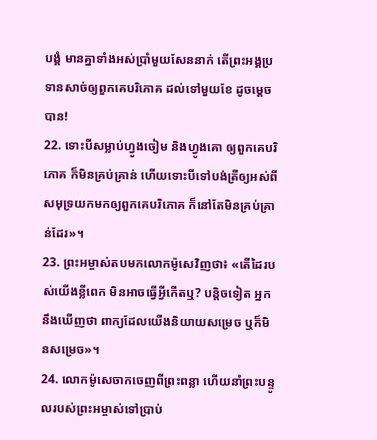បង្គំ មានគ្នាទាំងអស់ប្រាំមួយសែននាក់ តើព្រះអង្គប្រទានសាច់ឲ្យពួកគេបរិភោគ ដល់ទៅមួយខែ ដូចម្ដេចបាន!
22. ទោះបីសម្លាប់ហ្វូងចៀម និងហ្វូងគោ ឲ្យពួកគេបរិភោគ ក៏មិនគ្រប់គ្រាន់ ហើយទោះបីទៅបង់ត្រីឲ្យអស់ពីសមុទ្រយកមកឲ្យពួកគេបរិភោគ ក៏នៅតែមិនគ្រប់គ្រាន់ដែរ»។
23. ព្រះអម្ចាស់តបមកលោកម៉ូសេវិញថា៖ «តើដៃរបស់យើងខ្លីពេក មិនអាចធ្វើអ្វីកើតឬ? បន្តិចទៀត អ្នកនឹងឃើញថា ពាក្យដែលយើងនិយាយសម្រេច ឬក៏មិនសម្រេច»។
24. លោកម៉ូសេចាកចេញពីព្រះពន្លា ហើយនាំព្រះបន្ទូលរបស់ព្រះអម្ចាស់ទៅប្រាប់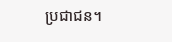ប្រជាជន។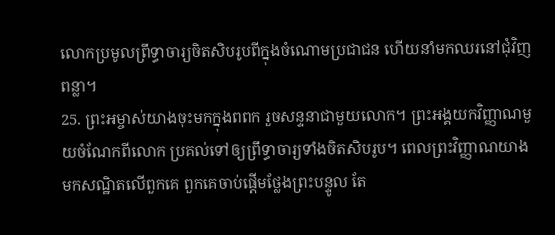លោកប្រមូលព្រឹទ្ធាចារ្យចិតសិបរូបពីក្នុងចំណោមប្រជាជន ហើយនាំមកឈរនៅជុំវិញពន្លា។
25. ព្រះអម្ចាស់យាងចុះមកក្នុងពពក រួចសន្ទនាជាមួយលោក។ ព្រះអង្គយកវិញ្ញាណមួយចំណែកពីលោក ប្រគល់ទៅឲ្យព្រឹទ្ធាចារ្យទាំងចិតសិបរូប។ ពេលព្រះវិញ្ញាណយាងមកសណ្ឋិតលើពួកគេ ពួកគេចាប់ផ្ដើមថ្លែងព្រះបន្ទូល តែ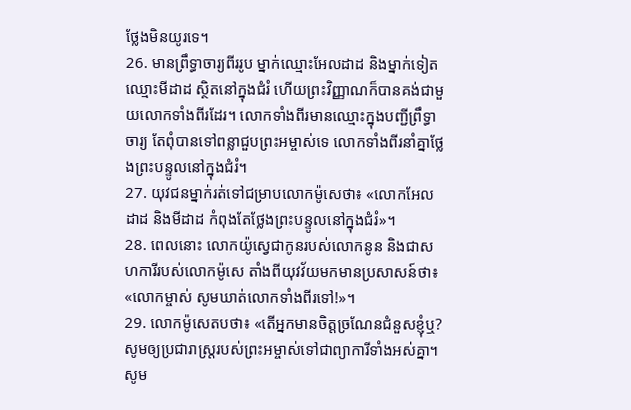ថ្លែងមិនយូរទេ។
26. មានព្រឹទ្ធាចារ្យពីររូប ម្នាក់ឈ្មោះអែលដាដ និងម្នាក់ទៀតឈ្មោះមីដាដ ស្ថិតនៅក្នុងជំរំ ហើយព្រះវិញ្ញាណក៏បានគង់ជាមួយលោកទាំងពីរដែរ។ លោកទាំងពីរមានឈ្មោះក្នុងបញ្ជីព្រឹទ្ធាចារ្យ តែពុំបានទៅពន្លាជួបព្រះអម្ចាស់ទេ លោកទាំងពីរនាំគ្នាថ្លែងព្រះបន្ទូលនៅក្នុងជំរំ។
27. យុវជនម្នាក់រត់ទៅជម្រាបលោកម៉ូសេថា៖ «លោកអែលដាដ និងមីដាដ កំពុងតែថ្លែងព្រះបន្ទូលនៅក្នុងជំរំ»។
28. ពេលនោះ លោកយ៉ូស្វេជាកូនរបស់លោកនូន និងជាសហការីរបស់លោកម៉ូសេ តាំងពីយុវវ័យមកមានប្រសាសន៍ថា៖ «លោកម្ចាស់ សូមឃាត់លោកទាំងពីរទៅ!»។
29. លោកម៉ូសេតបថា៖ «តើអ្នកមានចិត្តច្រណែនជំនួសខ្ញុំឬ? សូមឲ្យប្រជារាស្ត្ររបស់ព្រះអម្ចាស់ទៅជាព្យាការីទាំងអស់គ្នា។ សូម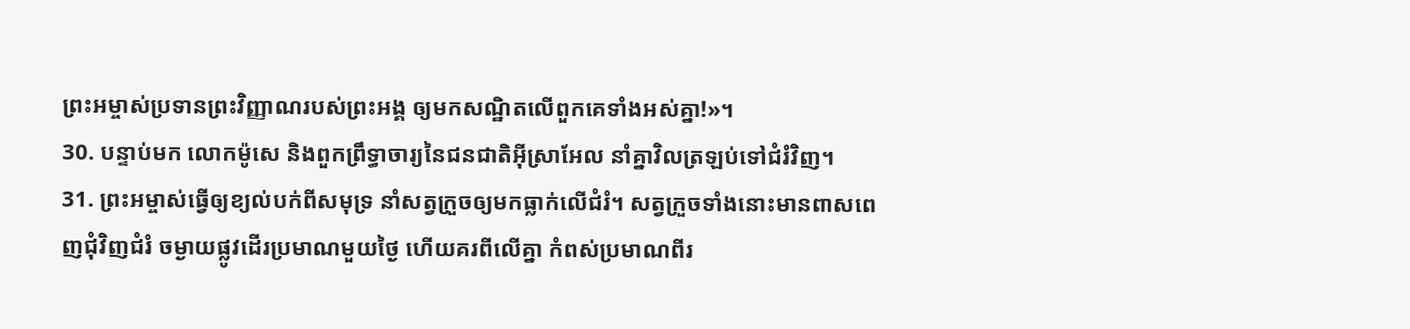ព្រះអម្ចាស់ប្រទានព្រះវិញ្ញាណរបស់ព្រះអង្គ ឲ្យមកសណ្ឋិតលើពួកគេទាំងអស់គ្នា!»។
30. បន្ទាប់មក លោកម៉ូសេ និងពួកព្រឹទ្ធាចារ្យនៃជនជាតិអ៊ីស្រាអែល នាំគ្នាវិលត្រឡប់ទៅជំរំវិញ។
31. ព្រះអម្ចាស់ធ្វើឲ្យខ្យល់បក់ពីសមុទ្រ នាំសត្វក្រួចឲ្យមកធ្លាក់លើជំរំ។ សត្វក្រួចទាំងនោះមានពាសពេញជុំវិញជំរំ ចម្ងាយផ្លូវដើរប្រមាណមួយថ្ងៃ ហើយគរពីលើគ្នា កំពស់ប្រមាណពីរ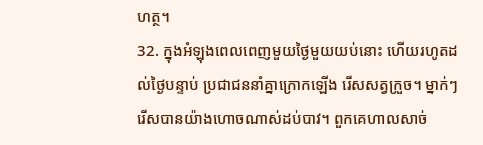ហត្ថ។
32. ក្នុងអំឡុងពេលពេញមួយថ្ងៃមួយយប់នោះ ហើយរហូតដល់ថ្ងៃបន្ទាប់ ប្រជាជននាំគ្នាក្រោកឡើង រើសសត្វក្រួច។ ម្នាក់ៗរើសបានយ៉ាងហោចណាស់ដប់បាវ។ ពួកគេហាលសាច់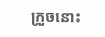ក្រួចនោះ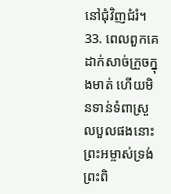នៅជុំវិញជំរំ។
33. ពេលពួកគេដាក់សាច់ក្រួចក្នុងមាត់ ហើយមិនទាន់ទំពាស្រួលបួលផងនោះ ព្រះអម្ចាស់ទ្រង់ព្រះពិ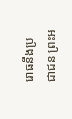រោធនឹងប្រជាជន ព្រះអ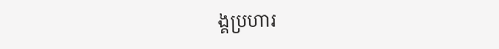ង្គប្រហារ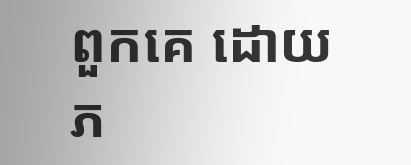ពួកគេ ដោយភ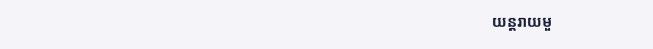យន្តរាយមួ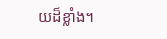យដ៏ខ្លាំង។